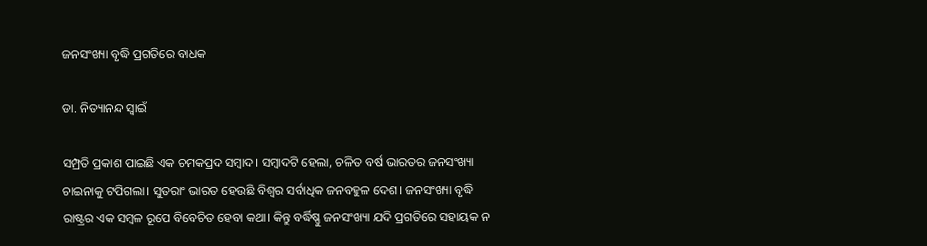ଜନସଂଖ୍ୟା ବୃଦ୍ଧି ପ୍ରଗତିରେ ବାଧକ

ଡା. ନିତ୍ୟାନନ୍ଦ ସ୍ବାଇଁ

ସମ୍ପ୍ରତି ପ୍ରକାଶ ପାଇଛି ଏକ ଚମକପ୍ରଦ ସମ୍ବାଦ। ସମ୍ବାଦଟି ହେଲା, ଚଳିତ ବର୍ଷ ଭାରତର ଜନସଂଖ୍ୟା ଚାଇନାକୁ ଟପିଗଲା। ସୁତରାଂ ଭାରତ ହେଉଛି ବିଶ୍ୱର ସର୍ବାଧିକ ଜନବହୁଳ ଦେଶ। ଜନସଂଖ୍ୟା ବୃଦ୍ଧି ରାଷ୍ଟ୍ରର ଏକ ସମ୍ବଳ ରୂପେ ବିବେଚିତ ହେବା କଥା। କିନ୍ତୁ ବର୍ଦ୍ଧିଷ୍ଣୁ ଜନସଂଖ୍ୟା ଯଦି ପ୍ରଗତିରେ ସହାୟକ ନ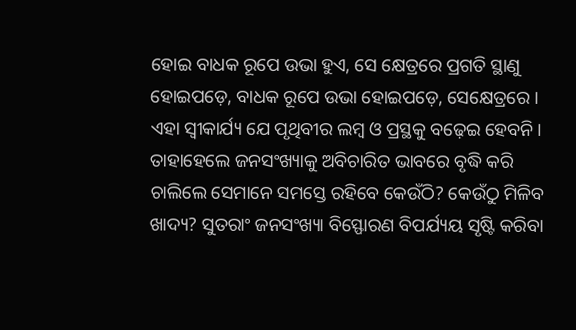ହୋଇ ବାଧକ ରୂପେ ଉଭା ହୁଏ, ସେ କ୍ଷେତ୍ରରେ ପ୍ରଗତି ସ୍ଥାଣୁ ହୋଇପଡ଼େ, ବାଧକ ରୂପେ ଉଭା ହୋଇପଡ଼େ, ସେକ୍ଷେତ୍ରରେ । ଏହା ସ୍ବୀକାର୍ଯ୍ୟ ଯେ ପୃଥିବୀର ଲମ୍ବ ଓ ପ୍ରସ୍ଥକୁ ବଢ଼େଇ ହେବନି। ତାହାହେଲେ ଜନସଂଖ୍ୟାକୁ ଅବିଚାରିତ ଭାବରେ ବୃଦ୍ଧି କରି ଚାଲିଲେ ସେମାନେ ସମସ୍ତେ ରହିବେ କେଉଁଠି? କେଉଁଠୁ ମିଳିବ ଖାଦ୍ୟ? ସୁତରାଂ ଜନସଂଖ୍ୟା ବିସ୍ଫୋରଣ ବିପର୍ଯ୍ୟୟ ସୃଷ୍ଟି କରିବା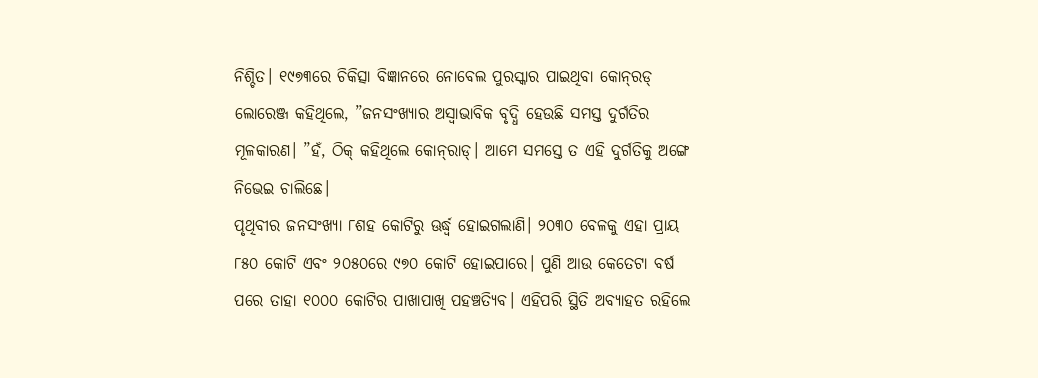ନିଶ୍ଚିତ। ୧୯୭୩ରେ ଚିକିତ୍ସା ବିଜ୍ଞାନରେ ନୋବେଲ ପୁରସ୍କାର ପାଇଥିବା କୋନ୍‌ରଡ୍‌ ଲୋରେଞ୍ଜ କହିଥିଲେ, ”ଜନସଂଖ୍ୟାର ଅସ୍ବାଭାବିକ ବୃଦ୍ଧି ହେଉଛି ସମସ୍ତ ଦୁର୍ଗତିର ମୂଳକାରଣ। ”ହଁ, ଠିକ୍‌ କହିଥିଲେ କୋନ୍‌ରାଡ୍‌। ଆମେ ସମସ୍ତେ ତ ଏହି ଦୁର୍ଗତିକୁ ଅଙ୍ଗେ ନିଭେଇ ଚାଲିଛେ।
ପୃଥିବୀର ଜନସଂଖ୍ୟା ୮ଶହ କୋଟିରୁ ଊର୍ଦ୍ଧ୍ୱ ହୋଇଗଲାଣି। ୨୦୩୦ ବେଳକୁ ଏହା ପ୍ରାୟ ୮୫୦ କୋଟି ଏବଂ ୨୦୫୦ରେ ୯୭୦ କୋଟି ହୋଇପାରେ। ପୁଣି ଆଉ କେତେଟା ବର୍ଷ ପରେ ତାହା ୧୦୦୦ କୋଟିର ପାଖାପାଖି ପହଞ୍ଚତ୍ୟିବ। ଏହିପରି ସ୍ଥିତି ଅବ୍ୟାହତ ରହିଲେ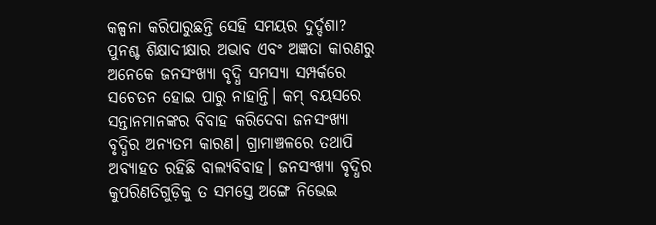କଳ୍ପନା କରିପାରୁଛନ୍ତି ସେହି ସମୟର ଦୁର୍ଦ୍ଦଶା? ପୁନଶ୍ଚ ଶିକ୍ଷାଦୀକ୍ଷାର ଅଭାବ ଏବଂ ଅଜ୍ଞତା କାରଣରୁ ଅନେକେ ଜନସଂଖ୍ୟା ବୃଦ୍ଧି ସମସ୍ୟା ସମ୍ପର୍କରେ ସଚେତନ ହୋଇ ପାରୁ ନାହାନ୍ତି। କମ୍‌ ବୟସରେ ସନ୍ତାନମାନଙ୍କର ବିବାହ କରିଦେବା ଜନସଂଖ୍ୟା ବୃଦ୍ଧିର ଅନ୍ୟତମ କାରଣ। ଗ୍ରାମାଞ୍ଚଳରେ ତଥାପି ଅବ୍ୟାହତ ରହିଛି ବାଲ୍ୟବିବାହ। ଜନସଂଖ୍ୟା ବୃଦ୍ଧିର କୁପରିଣତିଗୁଡ଼ିକୁ ତ ସମସ୍ତେ ଅଙ୍ଗେ ନିଭେଇ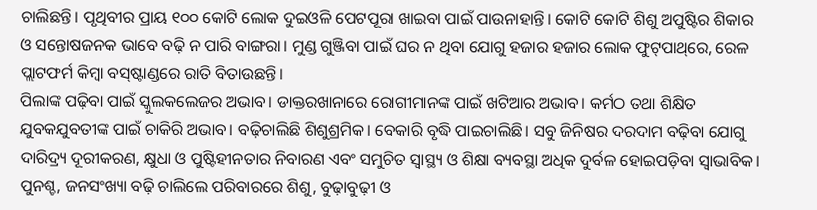ଚାଲିଛନ୍ତି। ପୃଥିବୀର ପ୍ରାୟ ୧୦୦ କୋଟି ଲୋକ ଦୁଇଓଳି ପେଟପୂରା ଖାଇବା ପାଇଁ ପାଉନାହାନ୍ତି। କୋଟି କୋଟି ଶିଶୁ ଅପୁଷ୍ଟିର ଶିକାର ଓ ସନ୍ତୋଷଜନକ ଭାବେ ବଢ଼ି ନ ପାରି ବାଙ୍ଗରା। ମୁଣ୍ଡ ଗୁଞ୍ଜିବା ପାଇଁ ଘର ନ ଥିବା ଯୋଗୁ ହଜାର ହଜାର ଲୋକ ଫୁଟ୍‌ପାଥ୍‌ରେ, ରେଳ ପ୍ଲାଟଫର୍ମ କିମ୍ବା ବସ୍‌ଷ୍ଟାଣ୍ଡରେ ରାତି ବିତାଉଛନ୍ତି।
ପିଲାଙ୍କ ପଢ଼ିବା ପାଇଁ ସ୍କୁଲକଲେଜର ଅଭାବ। ଡାକ୍ତରଖାନାରେ ରୋଗୀମାନଙ୍କ ପାଇଁ ଖଟିଆର ଅଭାବ। କର୍ମଠ ତଥା ଶିକ୍ଷିତ ଯୁବକଯୁବତୀଙ୍କ ପାଇଁ ଚାକିରି ଅଭାବ। ବଢ଼ିଚାଲିଛି ଶିଶୁଶ୍ରମିକ। ବେକାରି ବୃଦ୍ଧି ପାଇଚାଲିଛି। ସବୁ ଜିନିଷର ଦରଦାମ ବଢ଼ିବା ଯୋଗୁ ଦାରିଦ୍ର୍ୟ ଦୂରୀକରଣ, କ୍ଷୁଧା ଓ ପୁଷ୍ଟିହୀନତାର ନିବାରଣ ଏବଂ ସମୁଚିତ ସ୍ବାସ୍ଥ୍ୟ ଓ ଶିକ୍ଷା ବ୍ୟବସ୍ଥା ଅଧିକ ଦୁର୍ବଳ ହୋଇପଡ଼ିବା ସ୍ବାଭାବିକ। ପୁନଶ୍ଚ, ଜନସଂଖ୍ୟା ବଢ଼ି ଚାଲିଲେ ପରିବାରରେ ଶିଶୁ, ବୁଢ଼ାବୁଢ଼ୀ ଓ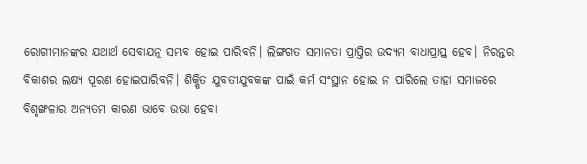ରୋଗୀମାନଙ୍କର ଯଥାର୍ଥ ସେବାଯତ୍ନ ସମ୍ଭବ ହୋଇ ପାରିବନି। ଲିଙ୍ଗଗତ ସମାନତା ପ୍ରାପ୍ତିର ଉଦ୍ୟମ ବାଧାପ୍ରାପ୍ତ ହେବ। ନିରନ୍ତର ବିକାଶର ଲକ୍ଷ୍ୟ ପୂରଣ ହୋଇପାରିବନି। ଶିକ୍ଷିତ ଯୁବତୀଯୁବକଙ୍କ ପାଇଁ କର୍ମ ସଂସ୍ଥାନ ହୋଇ ନ ପାରିଲେ ତାହା ସମାଜରେ ବିଶୃଙ୍ଖଳାର ଅନ୍ୟତମ କାରଣ ଭାବେ ଉଭା ହେବା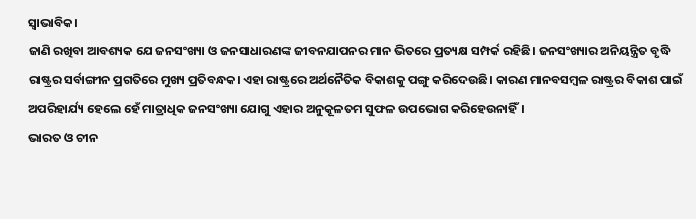ସ୍ବାଭାବିକ।
ଜାଣି ରଖିବା ଆବଶ୍ୟକ ଯେ ଜନସଂଖ୍ୟା ଓ ଜନସାଧାରଣଙ୍କ ଜୀବନଯାପନର ମାନ ଭିତରେ ପ୍ରତ୍ୟକ୍ଷ ସମ୍ପର୍କ ରହିଛି। ଜନସଂଖ୍ୟାର ଅନିୟନ୍ତ୍ରିତ ବୃଦ୍ଧି ରାଷ୍ଟ୍ରର ସର୍ବାଙ୍ଗୀନ ପ୍ରଗତିରେ ମୁଖ୍ୟ ପ୍ରତିବନ୍ଧକ। ଏହା ରାଷ୍ଟ୍ରରେ ଅର୍ଥନୈତିକ ବିକାଶକୁ ପଙ୍ଗୁ କରିଦେଉଛି। କାରଣ ମାନବସମ୍ବଳ ରାଷ୍ଟ୍ରର ବିକାଶ ପାଇଁ ଅପରିହାର୍ଯ୍ୟ ହେଲେ ହେଁ ମାତ୍ରାଧିକ ଜନସଂଖ୍ୟା ଯୋଗୁ ଏହାର ଅନୁକୂଳତମ ସୁଫଳ ଉପଭୋଗ କରିହେଉନାହିଁ।
ଭାରତ ଓ ଚୀନ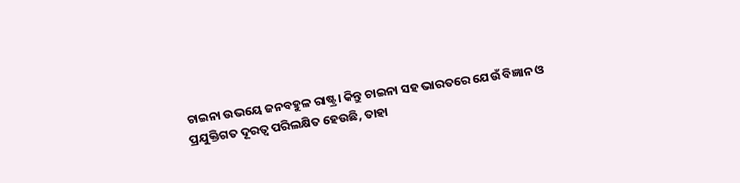ଚାଇନା ଉଭୟେ ଜନବହୁଳ ରାଷ୍ଟ୍ର। କିନ୍ତୁ ଚାଇନା ସହ ଭାରତରେ ଯେଉଁ ବିଜ୍ଞାନ ଓ ପ୍ରଯୁକ୍ତିଗତ ଦୂରତ୍ୱ ପରିଲକ୍ଷିତ ହେଉଛି, ତାହା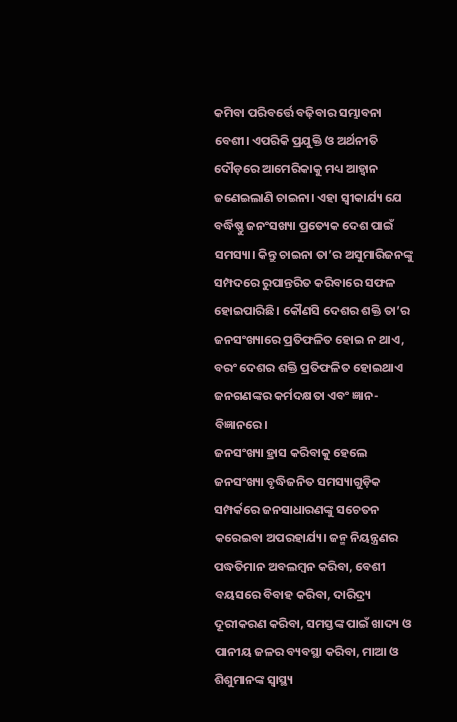କମିବା ପରିବର୍ତ୍ତେ ବଢ଼ିବାର ସମ୍ଭାବନା ବେଶୀ। ଏପରିକି ପ୍ରଯୁକ୍ତି ଓ ଅର୍ଥନୀତି ଦୌଡ଼ରେ ଆମେରିକାକୁ ମଧ୍ୟ ଆହ୍ବାନ ଜଣେଇଲାଣି ଚାଇନା। ଏହା ସ୍ବୀକାର୍ଯ୍ୟ ଯେ ବର୍ଦ୍ଧିଷ୍ଣୁ ଜନଂସଖ୍ୟା ପ୍ରତ୍ୟେକ ଦେଶ ପାଇଁ ସମସ୍ୟା। କିନ୍ତୁ ଚାଇନା ତା’ର ଅସୁମାରିଜନଙ୍କୁ ସମ୍ପଦରେ ରୁପାନ୍ତରିତ କରିବାରେ ସଫଳ ହୋଇପାରିଛି। କୌଣସି ଦେଶର ଶକ୍ତି ତା’ର ଜନସଂଖ୍ୟାରେ ପ୍ରତିଫଳିତ ହୋଇ ନ ଥାଏ, ବରଂ ଦେଶର ଶକ୍ତି ପ୍ରତିଫଳିତ ହୋଇଥାଏ ଜନଗଣଙ୍କର କର୍ମଦକ୍ଷତା ଏବଂ ଜ୍ଞାନ-ବିଜ୍ଞାନରେ।
ଜନସଂଖ୍ୟା ହ୍ରାସ କରିବାକୁ ହେଲେ ଜନସଂଖ୍ୟା ବୃଦ୍ଧିଜନିତ ସମସ୍ୟାଗୁଡ଼ିକ ସମ୍ପର୍କରେ ଜନସାଧାରଣଙ୍କୁ ସଚେତନ କରେଇବା ଅପରହାର୍ଯ୍ୟ। ଜନ୍ମ ନିୟନ୍ତ୍ରଣର ପଦ୍ଧତିମାନ ଅବଲମ୍ବନ କରିବା, ବେଶୀ ବୟସରେ ବିବାହ କରିବା, ଦାରିଦ୍ର୍ୟ ଦୂରୀକରଣ କରିବା, ସମସ୍ତଙ୍କ ପାଇଁ ଖାଦ୍ୟ ଓ ପାନୀୟ ଜଳର ବ୍ୟବସ୍ଥା କରିବା, ମାଆ ଓ ଶିଶୁମାନଙ୍କ ସ୍ବାସ୍ଥ୍ୟ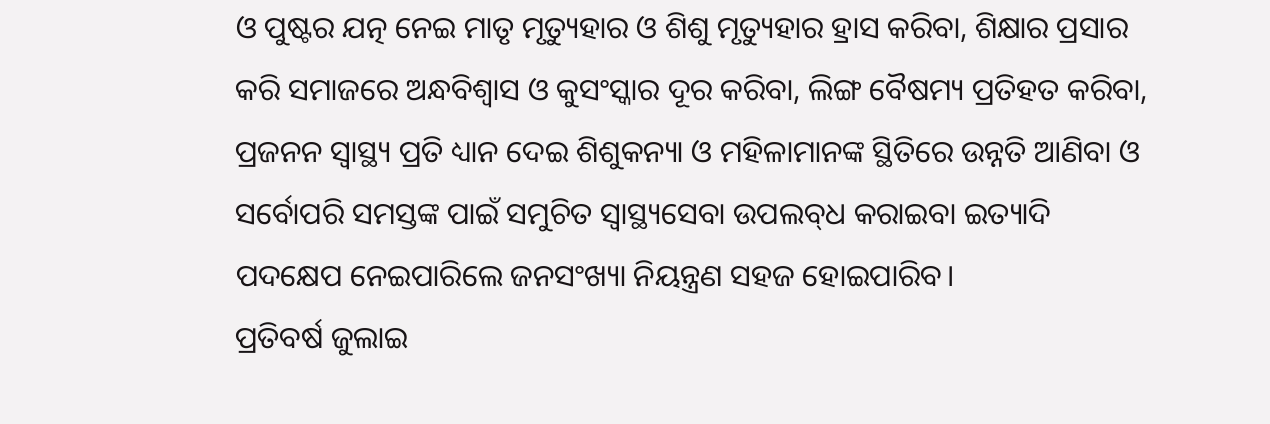ଓ ପୁଷ୍ଟର ଯତ୍ନ ନେଇ ମାତୃ ମୃତ୍ୟୁହାର ଓ ଶିଶୁ ମୃତ୍ୟୁହାର ହ୍ରାସ କରିବା, ଶିକ୍ଷାର ପ୍ରସାର କରି ସମାଜରେ ଅନ୍ଧବିଶ୍ୱାସ ଓ କୁସଂସ୍କାର ଦୂର କରିବା, ଲିଙ୍ଗ ବୈଷମ୍ୟ ପ୍ରତିହତ କରିବା, ପ୍ରଜନନ ସ୍ବାସ୍ଥ୍ୟ ପ୍ରତି ଧ୍ୟାନ ଦେଇ ଶିଶୁକନ୍ୟା ଓ ମହିଳାମାନଙ୍କ ସ୍ଥିତିରେ ଉନ୍ନତି ଆଣିବା ଓ ସର୍ବୋପରି ସମସ୍ତଙ୍କ ପାଇଁ ସମୁଚିତ ସ୍ବାସ୍ଥ୍ୟସେବା ଉପଲବ୍‌ଧ କରାଇବା ଇତ୍ୟାଦି ପଦକ୍ଷେପ ନେଇପାରିଲେ ଜନସଂଖ୍ୟା ନିୟନ୍ତ୍ରଣ ସହଜ ହୋଇପାରିବ।
ପ୍ରତିବର୍ଷ ଜୁଲାଇ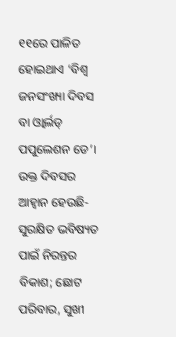୧୧ରେ ପାଳିତ ହୋଇଥାଏ ‘ବିଶ୍ୱ ଜନସଂଖ୍ୟା ଦିବସ ବା ଓ୍ବାର୍ଲଡ୍‌ ପପୁଲେଶନ ଡେ’। ଉକ୍ତ ଦିବସର ଆହ୍ବାନ ହେଉଛି- ସୁରକ୍ଷିତ ଭବିଷ୍ୟତ ପାଇଁ ନିରନ୍ତର ବିକାଶ; ଛୋଟ ପରିବାର, ସୁଖୀ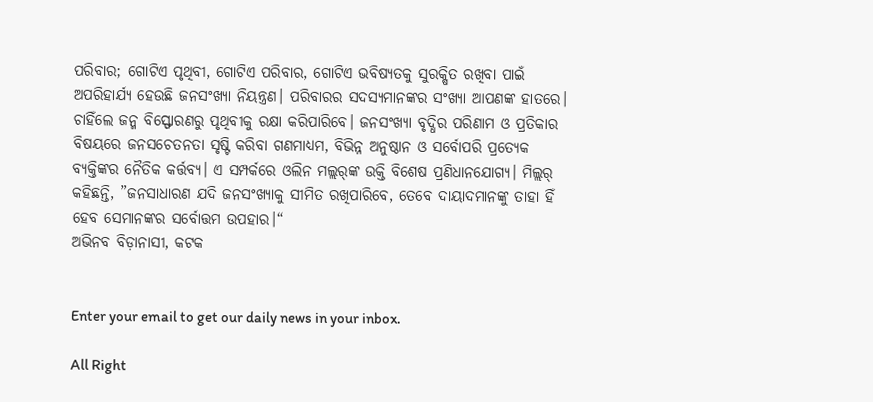ପରିବାର; ଗୋଟିଏ ପୃଥିବୀ, ଗୋଟିଏ ପରିବାର, ଗୋଟିଏ ଭବିଷ୍ୟତକୁ ସୁରକ୍ଷିତ ରଖିବା ପାଇଁ ଅପରିହାର୍ଯ୍ୟ ହେଉଛି ଜନସଂଖ୍ୟା ନିୟନ୍ତ୍ରଣ। ପରିବାରର ସଦସ୍ୟମାନଙ୍କର ସଂଖ୍ୟା ଆପଣଙ୍କ ହାତରେ। ଚାହିଁଲେ ଜନ୍ମ ବିସ୍ଫୋରଣରୁ ପୃଥିବୀକୁ ରକ୍ଷା କରିପାରିବେ। ଜନସଂଖ୍ୟା ବୃଦ୍ଧିର ପରିଣାମ ଓ ପ୍ରତିକାର ବିଷୟରେ ଜନସଚେତନତା ସୃଷ୍ଟି କରିବା ଗଣମାଧ୍ୟମ, ବିଭିନ୍ନ ଅନୁଷ୍ଠାନ ଓ ସର୍ବୋପରି ପ୍ରତ୍ୟେକ ବ୍ୟକ୍ତିଙ୍କର ନୈତିକ କର୍ତ୍ତବ୍ୟ। ଏ ସମ୍ପର୍କରେ ଓଲିନ ମଲ୍ଲର୍‌ଙ୍କ ଉକ୍ତି ବିଶେଷ ପ୍ରଣିଧାନଯୋଗ୍ୟ। ମିଲ୍ଲର୍‌ କହିଛନ୍ତି, ”ଜନସାଧାରଣ ଯଦି ଜନସଂଖ୍ୟାକୁ ସୀମିତ ରଖିପାରିବେ, ତେବେ ଦାୟାଦମାନଙ୍କୁ ତାହା ହିଁ ହେବ ସେମାନଙ୍କର ସର୍ବୋତ୍ତମ ଉପହାର।“
ଅଭିନବ ବିଡ଼ାନାସୀ, କଟକ


Enter your email to get our daily news in your inbox.

All Right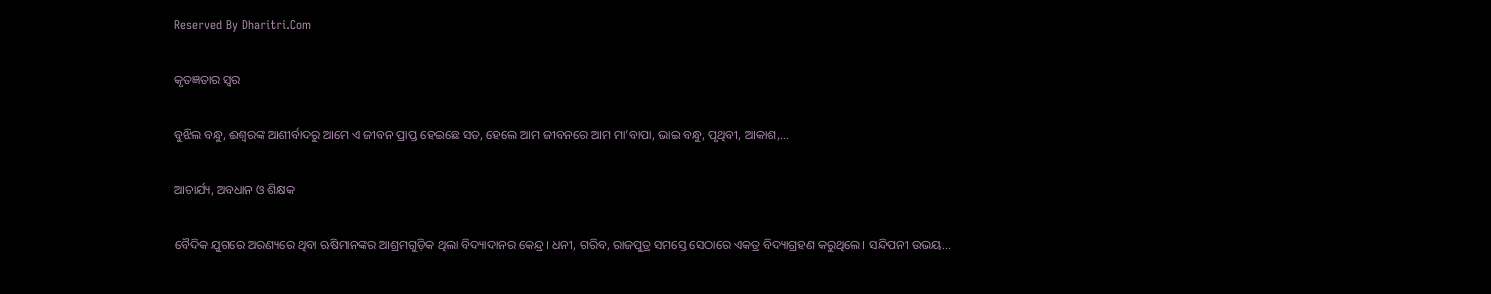Reserved By Dharitri.Com

କୃତଜ୍ଞତାର ସ୍ବର

ବୁଝିଲ ବନ୍ଧୁ, ଈଶ୍ବରଙ୍କ ଆଶୀର୍ବାଦରୁ ଆମେ ଏ ଜୀବନ ପ୍ରାପ୍ତ ହେଇଛେ ସତ, ହେଲେ ଆମ ଜୀବନରେ ଆମ ମା’ବାପା, ଭାଇ ବନ୍ଧୁ, ପୃଥିବୀ, ଆକାଶ,...

ଆଚାର୍ଯ୍ୟ, ଅବଧାନ ଓ ଶିକ୍ଷକ

ବୈଦିକ ଯୁଗରେ ଅରଣ୍ୟରେ ଥିବା ଋଷିମାନଙ୍କର ଆଶ୍ରମଗୁଡ଼ିକ ଥିଲା ବିଦ୍ୟାଦାନର କେନ୍ଦ୍ର। ଧନୀ, ଗରିବ, ରାଜପୁତ୍ର ସମସ୍ତେ ସେଠାରେ ଏକତ୍ର ବିଦ୍ୟାଗ୍ରହଣ କରୁଥିଲେ। ସନ୍ଦିପନୀ ଉଭୟ...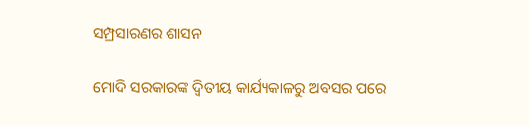ସମ୍ପ୍ରସାରଣର ଶାସନ

ମୋଦି ସରକାରଙ୍କ ଦ୍ୱିତୀୟ କାର୍ଯ୍ୟକାଳରୁ ଅବସର ପରେ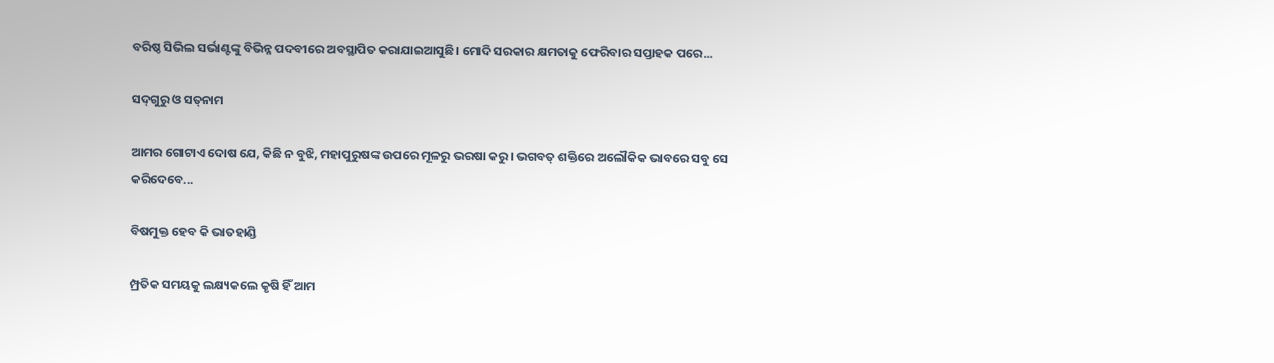ବରିଷ୍ଠ ସିଭିଲ ସର୍ଭାଣ୍ଟଙ୍କୁ ବିଭିନ୍ନ ପଦବୀରେ ଅବସ୍ଥାପିତ କରାଯାଇଆସୁଛି। ମୋଦି ସରକାର କ୍ଷମତାକୁ ଫେରିବାର ସପ୍ତାହକ ପରେ...

ସଦ୍‌ଗୁରୁ ଓ ସତ୍‌ନାମ

ଆମର ଗୋଟାଏ ଦୋଷ ଯେ, କିଛି ନ ବୁଝି, ମହାପୁରୁଷଙ୍କ ଉପରେ ମୂଳରୁ ଭରଷା କରୁ। ଭଗବତ୍‌ ଶକ୍ତିରେ ଅଲୌକିକ ଭାବରେ ସବୁ ସେ କରିଦେବେ...

ବିଷମୁକ୍ତ ହେବ କି ଭାତହାଣ୍ଡି

ମ୍ପ୍ରତିକ ସମୟକୁ ଲକ୍ଷ୍ୟକଲେ କୃଷି ହିଁ ଆମ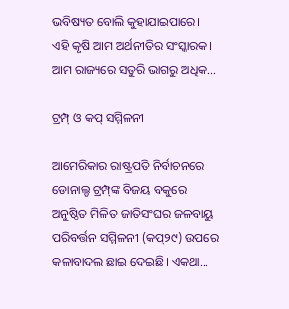ଭବିଷ୍ୟତ ବୋଲି କୁହାଯାଇପାରେ। ଏହି କୃଷି ଆମ ଅର୍ଥନୀତିର ସଂସ୍କାରକ। ଆମ ରାଜ୍ୟରେ ସତୁରି ଭାଗରୁ ଅଧିକ...

ଟ୍ରମ୍ପ୍‌ ଓ କପ୍‌ ସମ୍ମିଳନୀ

ଆମେରିକାର ରାଷ୍ଟ୍ରପତି ନିର୍ବାଚନରେ ଡୋନାଲ୍ଡ ଟ୍ରମ୍ପ୍‌ଙ୍କ ବିଜୟ ବକୁରେ ଅନୁଷ୍ଠିତ ମିଳିତ ଜାତିସଂଘର ଜଳବାୟୁ ପରିବର୍ତ୍ତନ ସମ୍ମିଳନୀ (କପ୍‌୨୯) ଉପରେ କଳାବାଦଲ ଛାଇ ଦେଇଛି। ଏକଥା...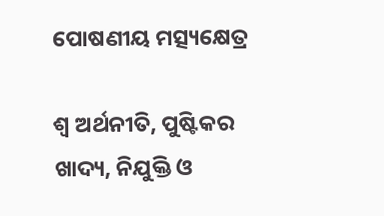ପୋଷଣୀୟ ମତ୍ସ୍ୟକ୍ଷେତ୍ର

ଶ୍ୱ ଅର୍ଥନୀତି, ପୁଷ୍ଟିକର ଖାଦ୍ୟ, ନିଯୁକ୍ତି ଓ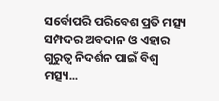ସର୍ବୋପରି ପରିବେଶ ପ୍ରତି ମତ୍ସ୍ୟ ସମ୍ପଦର ଅବଦାନ ଓ ଏହାର ଗୁରୁତ୍ୱ ନିଦର୍ଶନ ପାଇଁ ବିଶ୍ୱ ମତ୍ସ୍ୟ...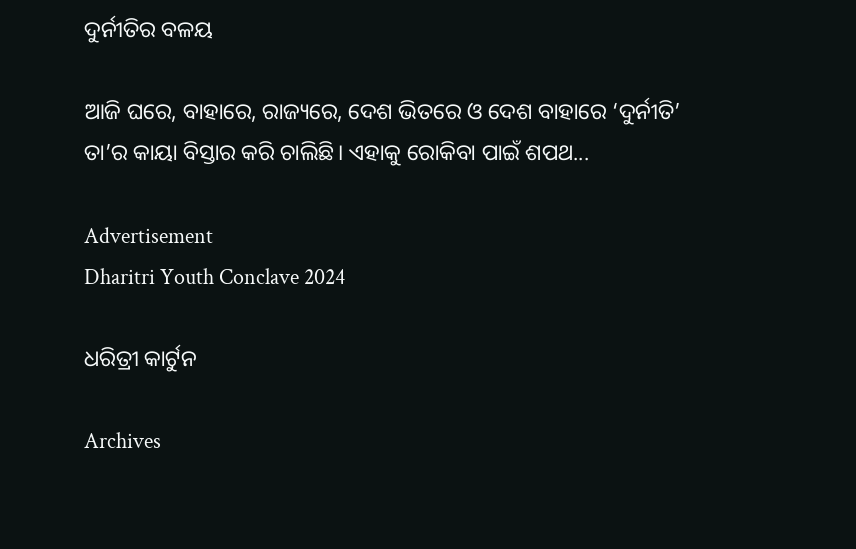ଦୁର୍ନୀତିର ବଳୟ

ଆଜି ଘରେ, ବାହାରେ, ରାଜ୍ୟରେ, ଦେଶ ଭିତରେ ଓ ଦେଶ ବାହାରେ ‘ଦୁର୍ନୀତି’ ତା’ର କାୟା ବିସ୍ତାର କରି ଚାଲିଛି। ଏହାକୁ ରୋକିବା ପାଇଁ ଶପଥ...

Advertisement
Dharitri Youth Conclave 2024

ଧରିତ୍ରୀ କାର୍ଟୁନ

Archives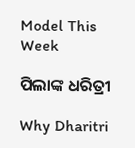Model This Week

ପିଲାଙ୍କ ଧରିତ୍ରୀ

Why Dharitri